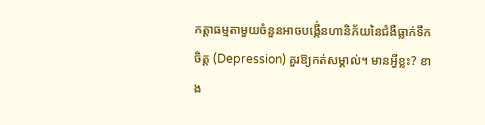កត្តាធម្មតាមួយចំនួនអាចបង្កើ់នហានិភ័យនៃជំងឺធ្លាក់ទឹកចិត្ត (Depression) គួរឱ្យកត់សម្គាល់។ មានអ្វីខ្លះ? ខាង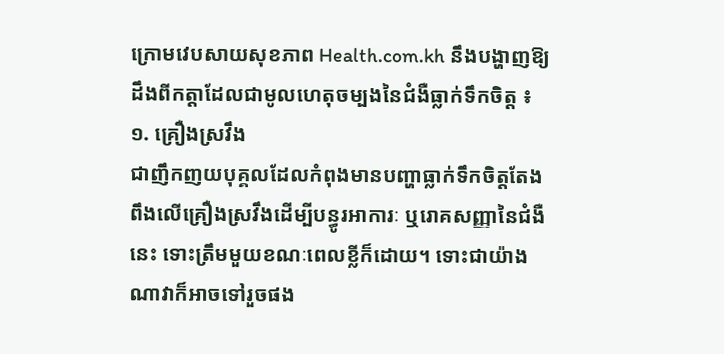ក្រោមវេបសាយសុខភាព Health.com.kh នឹងបង្ហាញឱ្យដឹងពីកត្តាដែលជាមូលហេតុចម្បងនៃជំងឺធ្លាក់ទឹកចិត្ត ៖
១. គ្រឿងស្រវឹង
ជាញឹកញយបុគ្គលដែលកំពុងមានបញ្ហាធ្លាក់ទឹកចិត្តតែងពឹងលើគ្រឿងស្រវឹងដើម្បីបន្ធូរអាការៈ ឬរោគសញ្ញានៃជំងឺនេះ ទោះត្រឹមមួយខណៈពេលខ្លីក៏ដោយ។ ទោះជាយ៉ាងណាវាក៏អាចទៅរួចផង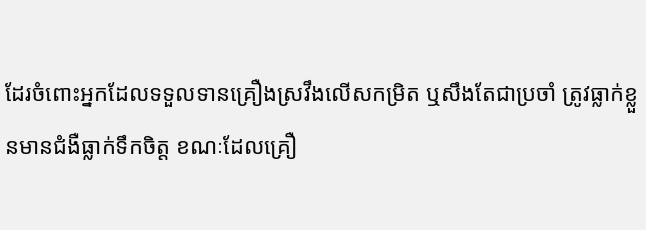ដែរចំពោះអ្នកដែលទទួលទានគ្រឿងស្រវឹងលើសកម្រិត ឬសឹងតែជាប្រចាំ ត្រូវធ្លាក់ខ្លួនមានជំងឺធ្លាក់ទឹកចិត្ត ខណៈដែលគ្រឿ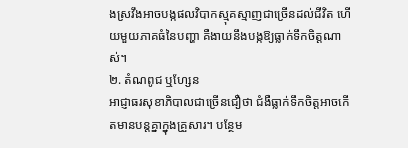ងស្រវឹងអាចបង្កផលវិបាកស្មុគស្មាញជាច្រើនដល់ជីវិត ហើយមួយភាគធំនៃបញ្ហា គឺងាយនឹងបង្កឱ្យធ្លាក់ទឹកចិត្តណាស់។
២. តំណពូជ ឬហ្សែន
អាជ្ញាធរសុខាភិបាលជាច្រើនជឿថា ជំងឺធ្លាក់ទឹកចិត្តអាចកើតមានបន្តគ្នាក្នុងគ្រួសារ។ បន្ថែម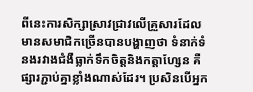ពីនេះការសិក្សាស្រាវជ្រាវលើគ្រួសារដែលមានសមាជិកច្រើនបានបង្ហាញថា ទំនាក់ទំនងរវាងជំងឺធ្លាក់ទឹកចិត្តនិងកត្តាហ្សែន គឺផ្សារភ្ជាប់គ្នាខ្លាំងណាស់ដែរ។ ប្រសិនបើអ្នក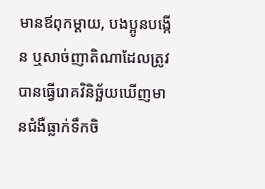មានឪពុកម្ដាយ, បងប្អូនបង្កើន ឬសាច់ញាតិណាដែលត្រូវបានធ្វើរោគវិនិច្ឆ័យឃើញមានជំងឺធ្លាក់ទឹកចិ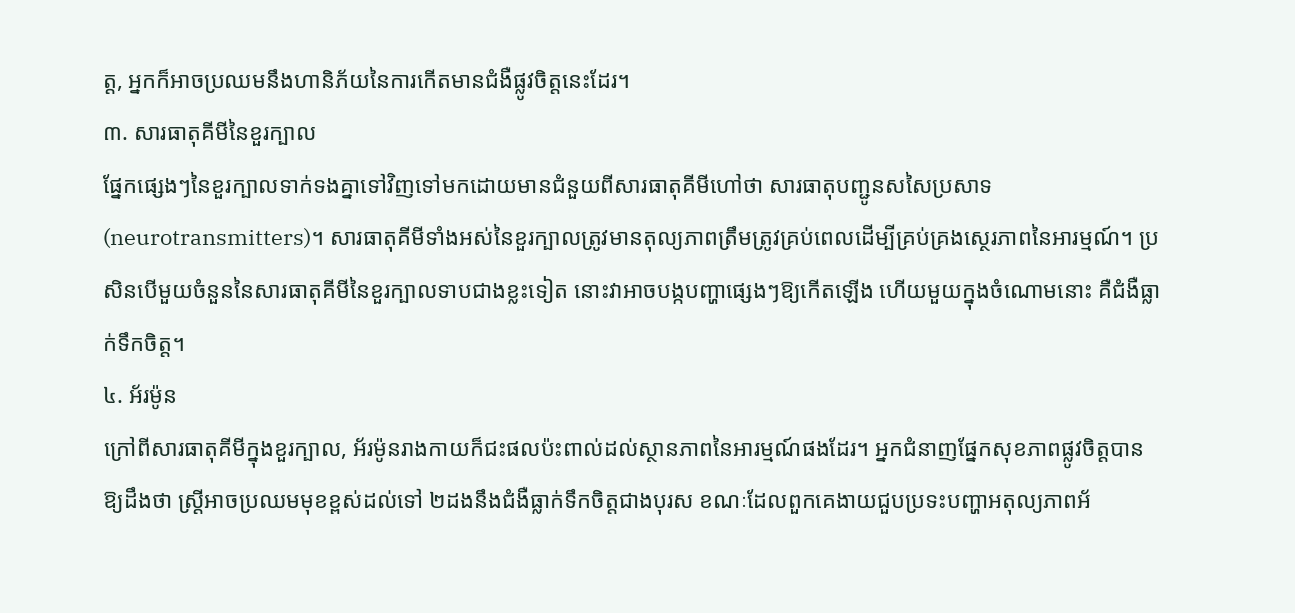ត្ត, អ្នកក៏អាចប្រឈមនឹងហានិភ័យនៃការកើតមានជំងឺផ្លូវចិត្តនេះដែរ។
៣. សារធាតុគីមីនៃខួរក្បាល
ផ្នែកផ្សេងៗនៃខួរក្បាលទាក់ទងគ្នាទៅវិញទៅមកដោយមានជំនួយពីសារធាតុគីមីហៅថា សារធាតុបញ្ជូនសសៃប្រសាទ (neurotransmitters)។ សារធាតុគីមីទាំងអស់នៃខួរក្បាលត្រូវមានតុល្យភាពត្រឹមត្រូវគ្រប់ពេលដើម្បីគ្រប់គ្រងស្ថេរភាពនៃអារម្មណ៍។ ប្រសិនបើមួយចំនួននៃសារធាតុគីមីនៃខួរក្បាលទាបជាងខ្លះទៀត នោះវាអាចបង្កបញ្ហាផ្សេងៗឱ្យកើតឡើង ហើយមួយក្នុងចំណោមនោះ គឺជំងឺធ្លាក់ទឹកចិត្ត។
៤. អ័រម៉ូន
ក្រៅពីសារធាតុគីមីក្នុងខួរក្បាល, អ័រម៉ូនរាងកាយក៏ជះផលប៉ះពាល់ដល់ស្ថានភាពនៃអារម្មណ៍ផងដែរ។ អ្នកជំនាញផ្នែកសុខភាពផ្លូវចិត្តបានឱ្យដឹងថា ស្ត្រីអាចប្រឈមមុខខ្ពស់ដល់ទៅ ២ដងនឹងជំងឺធ្លាក់ទឹកចិត្តជាងបុរស ខណៈដែលពួកគេងាយជួបប្រទះបញ្ហាអតុល្យភាពអ័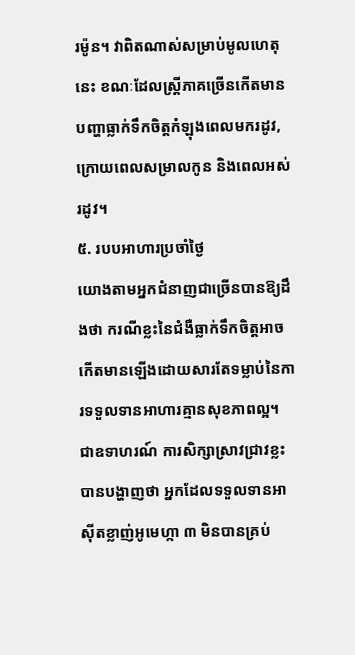រម៉ូន។ វាពិតណាស់សម្រាប់មូលហេតុនេះ ខណៈដែលស្ត្រីភាគច្រើនកើតមានបញ្ហាធ្លាក់ទឹកចិត្តកំឡុងពេលមករដូវ, ក្រោយពេលសម្រាលកូន និងពេលអស់រដូវ។
៥. របបអាហារប្រចាំថ្ងៃ
យោងតាមអ្នកជំនាញជាច្រើនបានឱ្យដឹងថា ករណីខ្លះនៃជំងឺធ្លាក់ទឹកចិត្តអាចកើតមានឡើងដោយសារតែទម្លាប់នៃការទទួលទានអាហារគ្មានសុខភាពល្អ។ ជាឧទាហរណ៍ ការសិក្សាស្រាវជ្រាវខ្លះបានបង្ហាញថា អ្នកដែលទទួលទានអាស៊ីតខ្លាញ់អូមេហ្កា ៣ មិនបានគ្រប់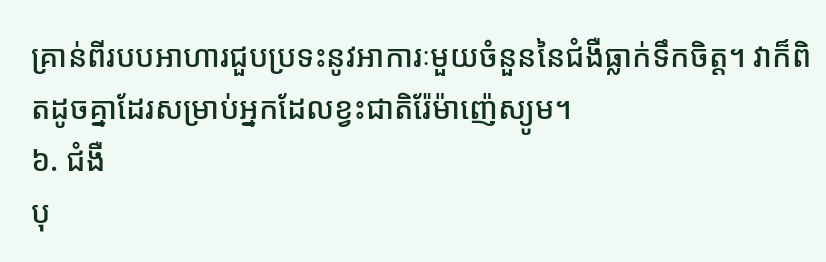គ្រាន់ពីរបបអាហារជួបប្រទះនូវអាការៈមួយចំនួននៃជំងឺធ្លាក់ទឹកចិត្ត។ វាក៏ពិតដូចគ្នាដែរសម្រាប់អ្នកដែលខ្វះជាតិរ៉ែម៉ាញ៉េស្យូម។
៦. ជំងឺ
បុ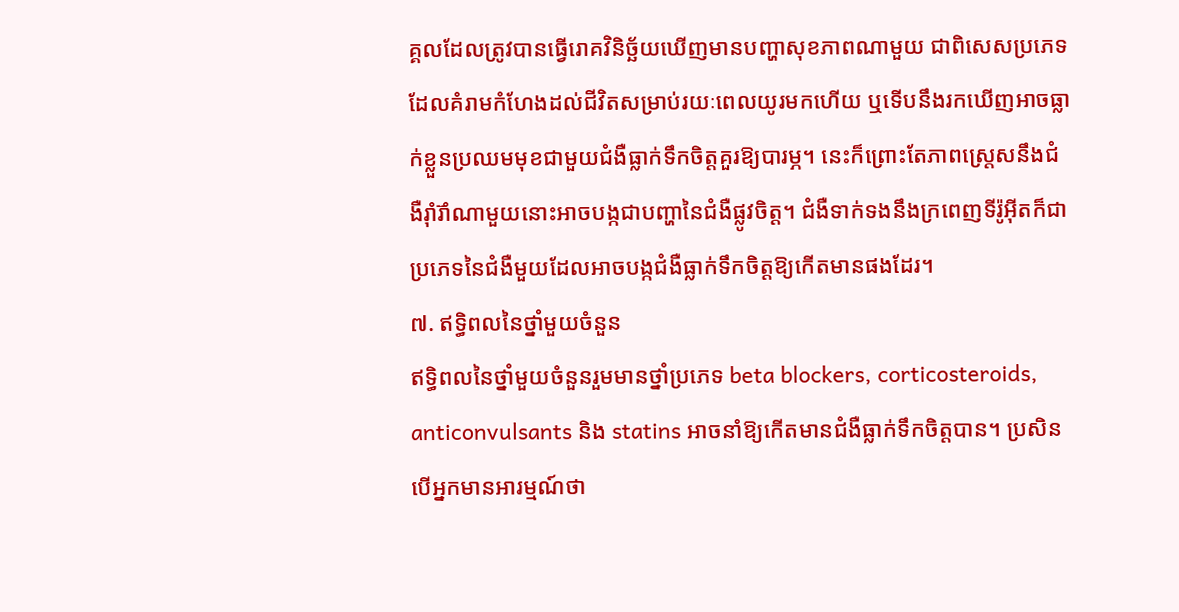គ្គលដែលត្រូវបានធ្វើរោគវិនិច្ឆ័យឃើញមានបញ្ហាសុខភាពណាមួយ ជាពិសេសប្រភេទដែលគំរាមកំហែងដល់ជីវិតសម្រាប់រយៈពេលយូរមកហើយ ឬទើបនឹងរកឃើញអាចធ្លាក់ខ្លួនប្រឈមមុខជាមួយជំងឺធ្លាក់ទឹកចិត្តគួរឱ្យបារម្ភ។ នេះក៏ព្រោះតែភាពស្ត្រេសនឹងជំងឺរ៉ាំរ៊ាំណាមួយនោះអាចបង្កជាបញ្ហានៃជំងឺផ្លូវចិត្ត។ ជំងឺទាក់ទងនឹងក្រពេញទីរ៉ូអ៊ីតក៏ជាប្រភេទនៃជំងឺមួយដែលអាចបង្កជំងឺធ្លាក់ទឹកចិត្តឱ្យកើតមានផងដែរ។
៧. ឥទ្ធិពលនៃថ្នាំមួយចំនួន
ឥទ្ធិពលនៃថ្នាំមួយចំនួនរួមមានថ្នាំប្រភេទ beta blockers, corticosteroids, anticonvulsants និង statins អាចនាំឱ្យកើតមានជំងឺធ្លាក់ទឹកចិត្តបាន។ ប្រសិនបើអ្នកមានអារម្មណ៍ថា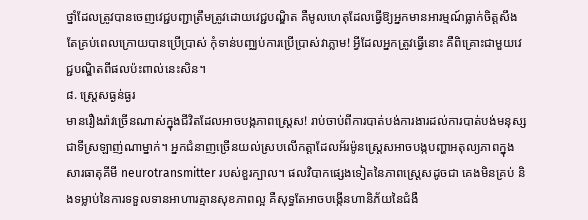ថ្នាំដែលត្រូវបានចេញវេជ្ជបញ្ជាត្រឹមត្រូវដោយវេជ្ជបណ្ឌិត គឺមូលហេតុដែលធ្វើឱ្យអ្នកមានអារម្មណ៍ធ្លាក់ចិត្តសឹងតែគ្រប់ពេលក្រោយបានប្រើប្រាស់ កុំទាន់បញ្ឈប់ការប្រើប្រាស់វាភ្លាម! អ្វីដែលអ្នកត្រូវធ្វើនោះ គឺពិគ្រោះជាមួយវេជ្ជបណ្ឌិតពីផលប៉ះពាល់នេះសិន។
៨. ស្ត្រេសធ្ងន់ធ្ងរ
មានរឿងរ៉ាវច្រើនណាស់ក្នុងជីវិតដែលអាចបង្កភាពស្ត្រេស! រាប់ចាប់ពីការបាត់បង់ការងារដល់ការបាត់បង់មនុស្សជាទីស្រឡាញ់ណាម្នាក់។ អ្នកជំនាញច្រើនយល់ស្របលើកត្តាដែលអ័រម៉ូនស្ត្រេសអាចបង្កបញ្ហាអតុល្យភាពក្នុងសារធាតុគីមី neurotransmitter របស់ខួរក្បាល។ ផលវិបាកផ្សេងទៀតនៃភាពស្ត្រេសដូចជា គេងមិនគ្រប់ និងទម្លាប់នៃការទទួលទានអាហារគ្មានសុខភាពល្អ គឺសុទ្ធតែអាចបង្កើនហានិភ័យនៃជំងឺ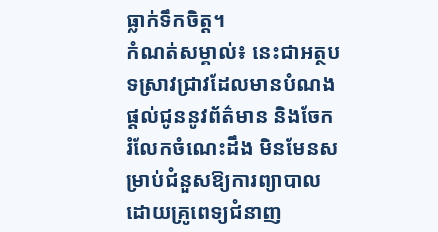ធ្លាក់ទឹកចិត្ត។
កំណត់សម្គាល់៖ នេះជាអត្ថបទស្រាវជ្រាវដែលមានបំណងផ្តល់ជូននូវព័ត៌មាន និងចែករំលែកចំណេះដឹង មិនមែនសម្រាប់ជំនួសឱ្យការព្យាបាលដោយគ្រូពេទ្យជំនាញ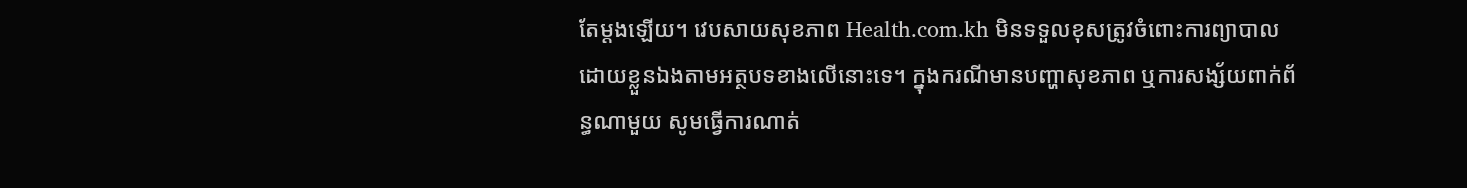តែម្ដងឡើយ។ វេបសាយសុខភាព Health.com.kh មិនទទួលខុសត្រូវចំពោះការព្យាបាលដោយខ្លួនឯងតាមអត្ថបទខាងលើនោះទេ។ ក្នុងករណីមានបញ្ហាសុខភាព ឬការសង្ស័យពាក់ព័ន្ធណាមួយ សូមធ្វើការណាត់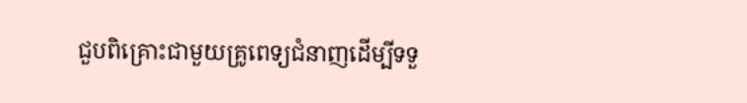ជួបពិគ្រោះជាមួយគ្រូពេទ្យជំនាញដើម្បីទទួ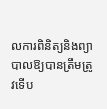លការពិនិត្យនិងព្យាបាលឱ្យបានត្រឹមត្រូវទើប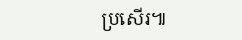ប្រសើរ៕